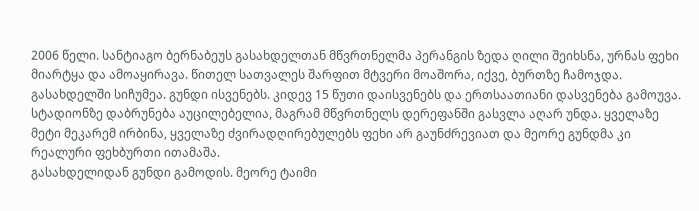2006 წელი. სანტიაგო ბერნაბეუს გასახდელთან მწვრთნელმა პერანგის ზედა ღილი შეიხსნა, ურნას ფეხი მიარტყა და ამოაყირავა. წითელ სათვალეს შარფით მტვერი მოაშორა, იქვე, ბურთზე ჩამოჯდა. გასახდელში სიჩუმეა. გუნდი ისვენებს. კიდევ 15 წუთი დაისვენებს და ერთსაათიანი დასვენება გამოუვა. სტადიონზე დაბრუნება აუცილებელია, მაგრამ მწვრთნელს დერეფანში გასვლა აღარ უნდა. ყველაზე მეტი მეკარემ ირბინა, ყველაზე ძვირადღირებულებს ფეხი არ გაუნძრევიათ და მეორე გუნდმა კი რეალური ფეხბურთი ითამაშა.
გასახდელიდან გუნდი გამოდის. მეორე ტაიმი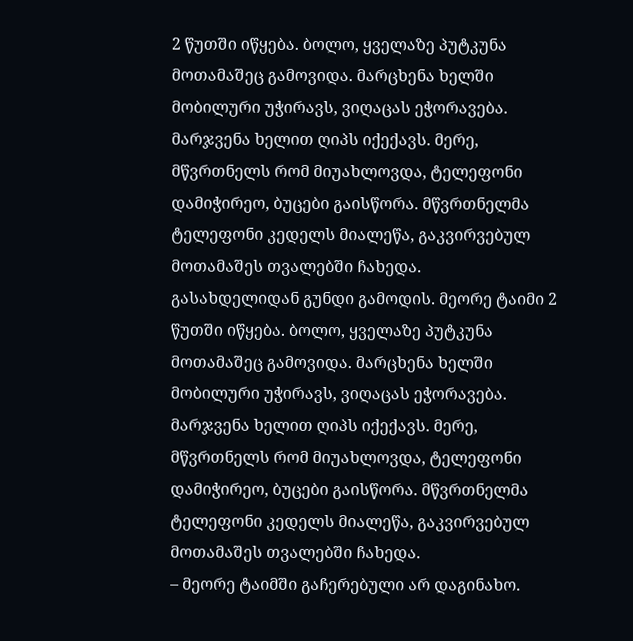2 წუთში იწყება. ბოლო, ყველაზე პუტკუნა მოთამაშეც გამოვიდა. მარცხენა ხელში მობილური უჭირავს, ვიღაცას ეჭორავება. მარჯვენა ხელით ღიპს იქექავს. მერე, მწვრთნელს რომ მიუახლოვდა, ტელეფონი დამიჭირეო, ბუცები გაისწორა. მწვრთნელმა ტელეფონი კედელს მიალეწა, გაკვირვებულ მოთამაშეს თვალებში ჩახედა.
გასახდელიდან გუნდი გამოდის. მეორე ტაიმი 2 წუთში იწყება. ბოლო, ყველაზე პუტკუნა მოთამაშეც გამოვიდა. მარცხენა ხელში მობილური უჭირავს, ვიღაცას ეჭორავება. მარჯვენა ხელით ღიპს იქექავს. მერე, მწვრთნელს რომ მიუახლოვდა, ტელეფონი დამიჭირეო, ბუცები გაისწორა. მწვრთნელმა ტელეფონი კედელს მიალეწა, გაკვირვებულ მოთამაშეს თვალებში ჩახედა.
– მეორე ტაიმში გაჩერებული არ დაგინახო.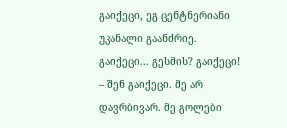გაიქეცი, ეგ ცენტნერიანი უკანალი გაანძრიე. გაიქეცი... გესმის? გაიქეცი!
– შენ გაიქეცი. მე არ დავრბივარ. მე გოლები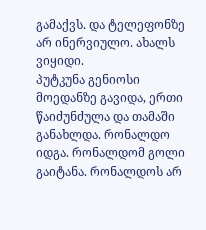გამაქვს. და ტელეფონზე არ ინერვიულო. ახალს ვიყიდი.
პუტკუნა გენიოსი მოედანზე გავიდა, ერთი წაიძუნძულა და თამაში განახლდა. რონალდო იდგა. რონალდომ გოლი გაიტანა. რონალდოს არ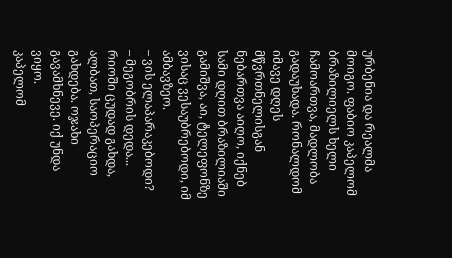ურბენია და რეალმა მოიგო. ფაბიო კაპელომ ბრაზილიელს ხელი ჩამოართვა, მადლობა გადაუხადა. რონალდომ იმავე დღეს მწვრთნელისგან ნებართვა აიღო, იქნებ სამი დღით ბრაზილიაში გამიშვა, აი, ტელეფონზე ვისაც ვესაუბრებოდი, იმ ამბავზეო.
– ვის ელაპარაკებოდი?
– მეგობრის დედა... რიოში ცუდად გახდა, ალბათ, საოპერაციო გახდება. ოჯახი გავამხნევე. იქ უნდა ვიყო.
კაპელომ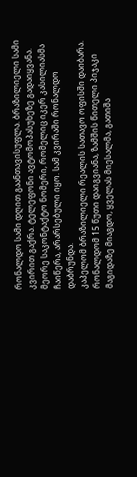რონალდო სამი დღით გაანთავისუფლა. ბრაზილიელი სამი კვირით გაქრა. ტელეფონი ავტომოპასუხეზე გადაიყვანა. მეორე საკონტაქტო ნომერი, რომელიც იკერ კასილიასმა ჩაიწერა, არარსებული იყო. სამ კვირაში რონალდო დაბრუნდა.
კაპელომ ბრაზილიელი რეალის სათავო ოფისში დაიბარა. რონალდომ 15 წუთი დაიგვიანა, ზამშის წითელი პიჯაკი მაგიდაზე მიაგდო, ყველას მიესალმა, გათიშა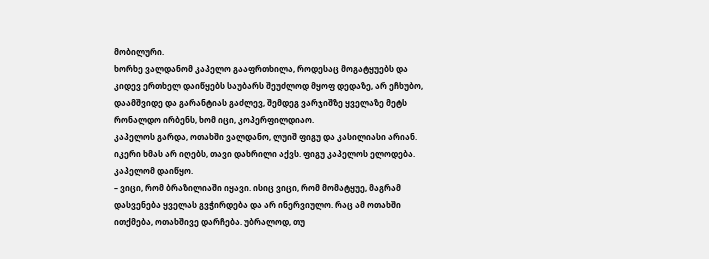მობილური.
ხორხე ვალდანომ კაპელო გააფრთხილა, როდესაც მოგატყუებს და კიდევ ერთხელ დაიწყებს საუბარს შეუძლოდ მყოფ დედაზე, არ ეჩხუბო, დაამშვიდე და გარანტიას გაძლევ, შემდეგ ვარჯიშზე ყველაზე მეტს რონალდო ირბენს, ხომ იცი, კოპერფილდიაო.
კაპელოს გარდა, ოთახში ვალდანო, ლუიშ ფიგუ და კასილიასი არიან. იკერი ხმას არ იღებს, თავი დახრილი აქვს. ფიგუ კაპელოს ელოდება. კაპელომ დაიწყო.
– ვიცი, რომ ბრაზილიაში იყავი. ისიც ვიცი, რომ მომატყუე, მაგრამ დასვენება ყველას გვჭირდება და არ ინერვიულო. რაც ამ ოთახში ითქმება, ოთახშივე დარჩება. უბრალოდ, თუ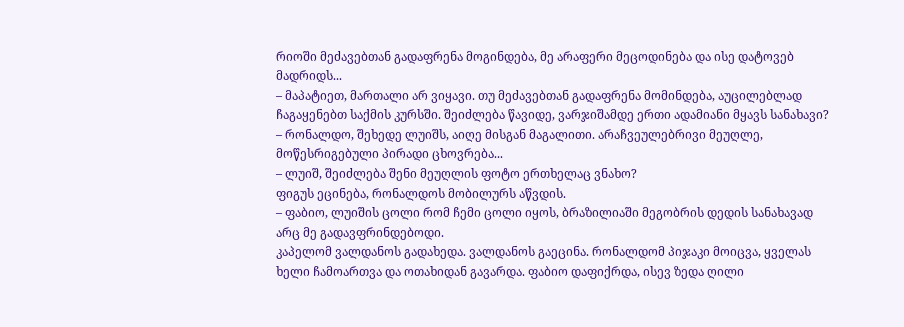რიოში მეძავებთან გადაფრენა მოგინდება, მე არაფერი მეცოდინება და ისე დატოვებ მადრიდს...
– მაპატიეთ, მართალი არ ვიყავი. თუ მეძავებთან გადაფრენა მომინდება, აუცილებლად ჩაგაყენებთ საქმის კურსში. შეიძლება წავიდე, ვარჯიშამდე ერთი ადამიანი მყავს სანახავი?
– რონალდო, შეხედე ლუიშს, აიღე მისგან მაგალითი. არაჩვეულებრივი მეუღლე, მოწესრიგებული პირადი ცხოვრება...
– ლუიშ, შეიძლება შენი მეუღლის ფოტო ერთხელაც ვნახო?
ფიგუს ეცინება, რონალდოს მობილურს აწვდის.
– ფაბიო, ლუიშის ცოლი რომ ჩემი ცოლი იყოს, ბრაზილიაში მეგობრის დედის სანახავად არც მე გადავფრინდებოდი.
კაპელომ ვალდანოს გადახედა. ვალდანოს გაეცინა. რონალდომ პიჯაკი მოიცვა, ყველას ხელი ჩამოართვა და ოთახიდან გავარდა. ფაბიო დაფიქრდა, ისევ ზედა ღილი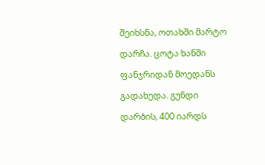შეიხსნა, ოთახში მარტო დარჩა. ცოტა ხანში ფანჯრიდან მოედანს გადახედა. გუნდი დარბის, 400 იარდს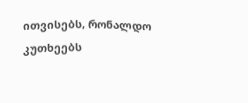ითვისებს, რონალდო კუთხეებს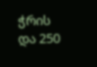ჭრის და 250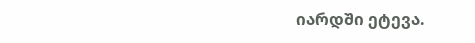იარდში ეტევა.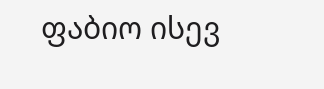ფაბიო ისევ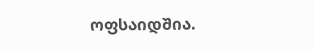ოფსაიდშია.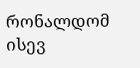რონალდომ ისევ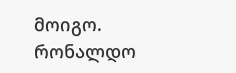მოიგო.
რონალდო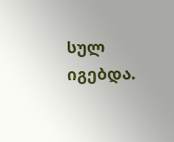სულ იგებდა.